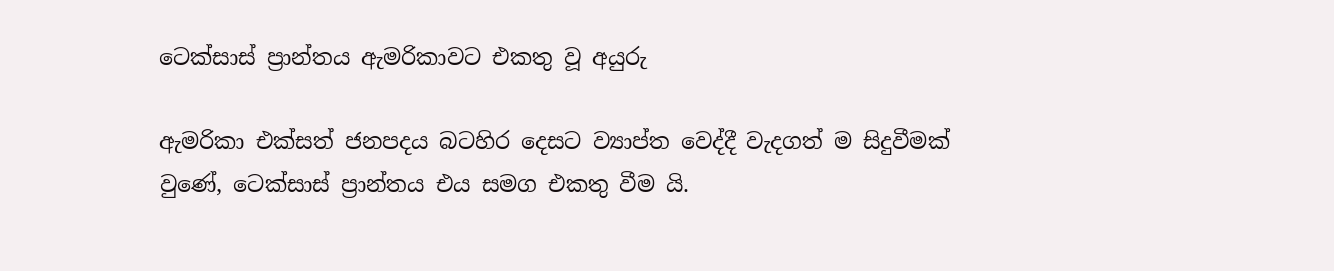ටෙක්සාස් ප්‍රාන්තය ඇමරිකාවට එකතු වූ අයුරු

ඇමරිකා එක්සත් ජනපදය බටහිර දෙසට ව්‍යාප්ත වෙද්දී වැදගත් ම සිදුවීමක් වුණේ, ටෙක්සාස් ප්‍රාන්තය එය සමග එකතු වීම යි.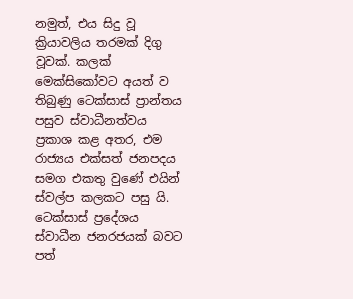නමුත්, එය සිදු වූ ක්‍රියාවලිය තරමක් දිගු වූවක්. කලක් මෙක්සිකෝවට අයත් ව තිබුණු ටෙක්සාස් ප්‍රාන්තය පසුව ස්වාධීනත්වය ප්‍රකාශ කළ අතර, එම රාජ්‍යය එක්සත් ජනපදය සමග එකතු වුණේ එයින් ස්වල්ප කලකට පසු යි. ටෙක්සාස් ප්‍රදේශය ස්වාධීන ජනරජයක් බවට පත්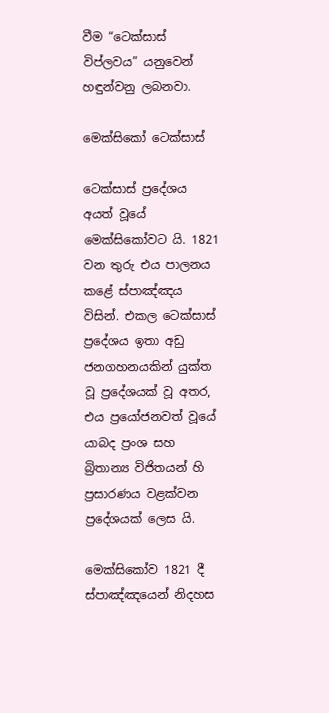වීම “ටෙක්සාස් විප්ලවය” යනුවෙන් හඳුන්වනු ලබනවා.

මෙක්සිකෝ ටෙක්සාස්

ටෙක්සාස් ප්‍රදේශය අයත් වූයේ මෙක්සිකෝවට යි. 1821 වන තුරු එය පාලනය කළේ ස්පාඤ්ඤය විසින්. එකල ටෙක්සාස් ප්‍රදේශය ඉතා අඩු ජනගහනයකින් යුක්ත වූ ප්‍රදේශයක් වූ අතර, එය ප්‍රයෝජනවත් වූයේ යාබද ප්‍රංශ සහ බ්‍රිතාන්‍ය විජිතයන් හි ප්‍රසාරණය වළක්වන ප්‍රදේශයක් ලෙස යි.

මෙක්සිකෝව 1821 දී ස්පාඤ්ඤයෙන් නිදහස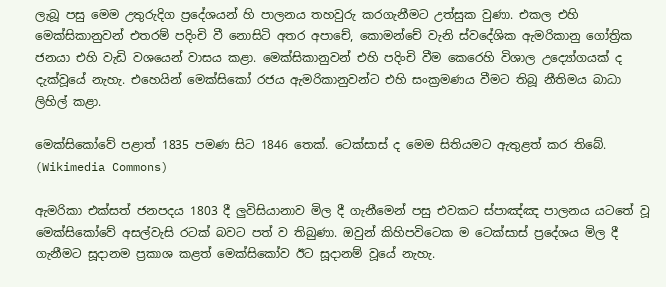ලැබූ පසු මෙම උතුරුදිග ප්‍රදේශයන් හි පාලනය තහවුරු කරගැනීමට උත්සුක වුණා. එකල එහි මෙක්සිකානුවන් එතරම් පදිංචි වී නොසිටි අතර අපාචේ, කොමන්චේ වැනි ස්වදේශික ඇමරිකානු ගෝත්‍රික ජනයා එහි වැඩි වශයෙන් වාසය කළා. මෙක්සිකානුවන් එහි පදිංචි වීම කෙරෙහි විශාල උද්‍යෝගයක් ද දැක්වූයේ නැහැ. එහෙයින් මෙක්සිකෝ රජය ඇමරිකානුවන්ට එහි සංක්‍රමණය වීමට තිබූ නීතිමය බාධා ලිහිල් කළා.

මෙක්සිකෝවේ පළාත් 1835 පමණ සිට 1846 තෙක්. ටෙක්සාස් ද මෙම සිතියමට ඇතුළත් කර තිබේ. (Wikimedia Commons)

ඇමරිකා එක්සත් ජනපදය 1803 දී ලුවිසියානාව මිල දී ගැනීමෙන් පසු එවකට ස්පාඤ්ඤ පාලනය යටතේ වූ මෙක්සිකෝවේ අසල්වැසි රටක් බවට පත් ව තිබුණා. ඔවුන් කිහිපවිටෙක ම ටෙක්සාස් ප්‍රදේශය මිල දී ගැනීමට සූදානම ප්‍රකාශ කළත් මෙක්සිකෝව ඊට සූදානම් වූයේ නැහැ.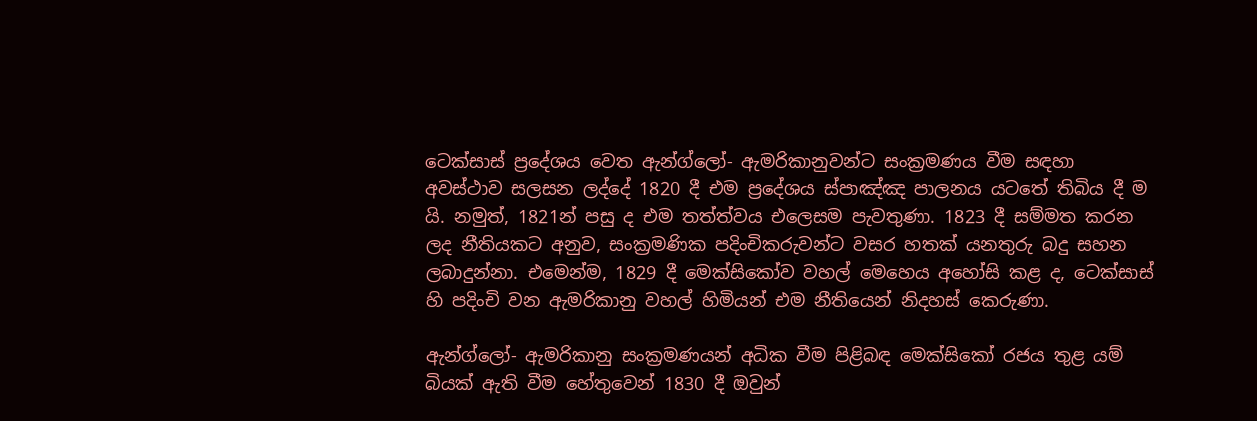ටෙක්සාස් ප්‍රදේශය වෙත ඇන්ග්ලෝ- ඇමරිකානුවන්ට සංක්‍රමණය වීම සඳහා අවස්ථාව සලසන ලද්දේ 1820 දී එම ප්‍රදේශය ස්පාඤ්ඤ පාලනය යටතේ තිබිය දී ම යි. නමුත්, 1821න් පසු ද එම තත්ත්වය එලෙසම පැවතුණා. 1823 දී සම්මත කරන ලද නීතියකට අනුව, සංක්‍රමණික පදිංචිකරුවන්ට වසර හතක් යනතුරු බදු සහන ලබාදුන්නා. එමෙන්ම, 1829 දී මෙක්සිකෝව වහල් මෙහෙය අහෝසි කළ ද, ටෙක්සාස් හි පදිංචි වන ඇමරිකානු වහල් හිමියන් එම නීතියෙන් නිදහස් කෙරුණා.

ඇන්ග්ලෝ- ඇමරිකානු සංක්‍රමණයන් අධික වීම පිළිබඳ මෙක්සිකෝ රජය තුළ යම් බියක් ඇති වීම හේතුවෙන් 1830 දී ඔවුන්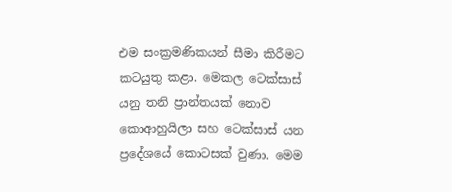එම සංක්‍රමණිකයන් සීමා කිරීමට කටයුතු කළා. මෙකල ටෙක්සාස් යනු තනි ප්‍රාන්තයක් නොව කොආහුයිලා සහ ටෙක්සාස් යන ප්‍රදේශයේ කොටසක් වුණා. මෙම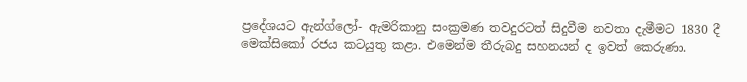ප්‍රදේශයට ඇන්ග්ලෝ- ඇමරිකානු සංක්‍රමණ තවදුරටත් සිදුවීම නවතා දැමීමට 1830 දී මෙක්සිකෝ රජය කටයුතු කළා. එමෙන්ම තීරුබදු සහනයන් ද ඉවත් කෙරුණා.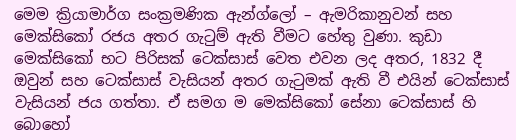මෙම ක්‍රියාමාර්ග සංක්‍රමණික ඇන්ග්ලෝ – ඇමරිකානුවන් සහ මෙක්සිකෝ රජය අතර ගැටුම් ඇති වීමට හේතු වුණා. කුඩා මෙක්සිකෝ භට පිරිසක් ටෙක්සාස් වෙත එවන ලද අතර, 1832 දී ඔවුන් සහ ටෙක්සාස් වැසියන් අතර ගැටුමක් ඇති වී එයින් ටෙක්සාස් වැසියන් ජය ගත්තා. ඒ සමග ම මෙක්සිකෝ සේනා ටෙක්සාස් හි බොහෝ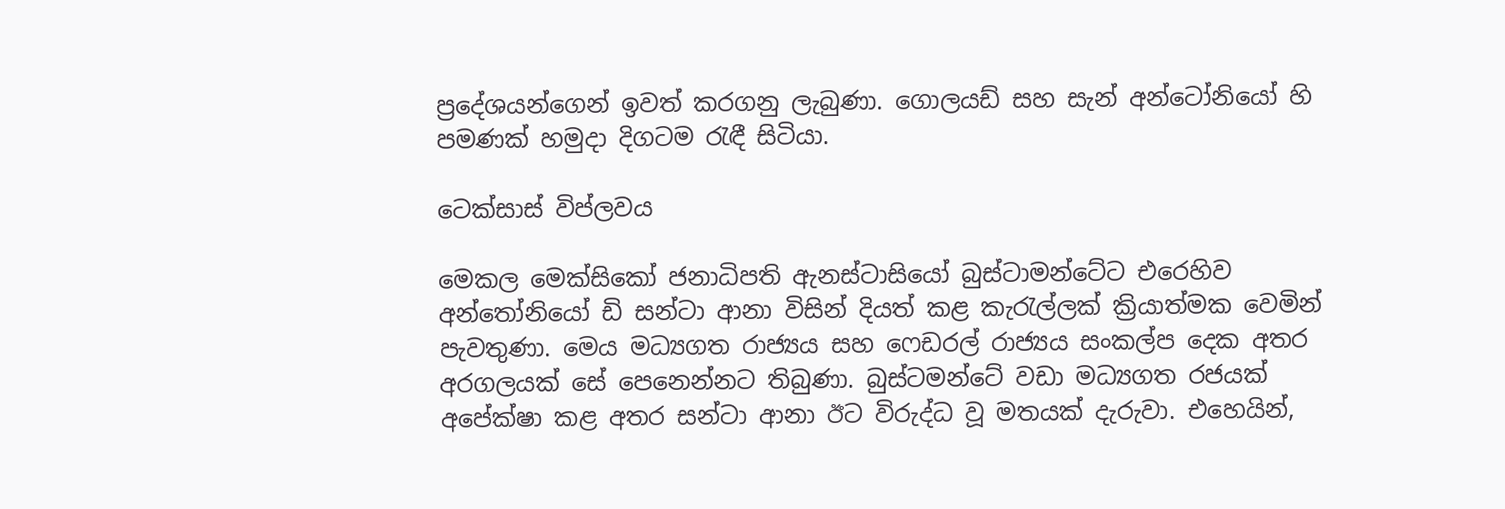ප්‍රදේශයන්ගෙන් ඉවත් කරගනු ලැබුණා. ගොලයඩ් සහ සැන් අන්ටෝනියෝ හි පමණක් හමුදා දිගටම රැඳී සිටියා.

ටෙක්සාස් විප්ලවය

මෙකල මෙක්සිකෝ ජනාධිපති ඇනස්ටාසියෝ බුස්ටාමන්ටේට එරෙහිව අන්තෝනියෝ ඩි සන්ටා ආනා විසින් දියත් කළ කැරැල්ලක් ක්‍රියාත්මක වෙමින් පැවතුණා. මෙය මධ්‍යගත රාජ්‍යය සහ ෆෙඩරල් රාජ්‍යය සංකල්ප දෙක අතර අරගලයක් සේ පෙනෙන්නට තිබුණා. බුස්ටමන්ටේ වඩා මධ්‍යගත රජයක් අපේක්ෂා කළ අතර සන්ටා ආනා ඊට විරුද්ධ වූ මතයක් දැරුවා. එහෙයින්,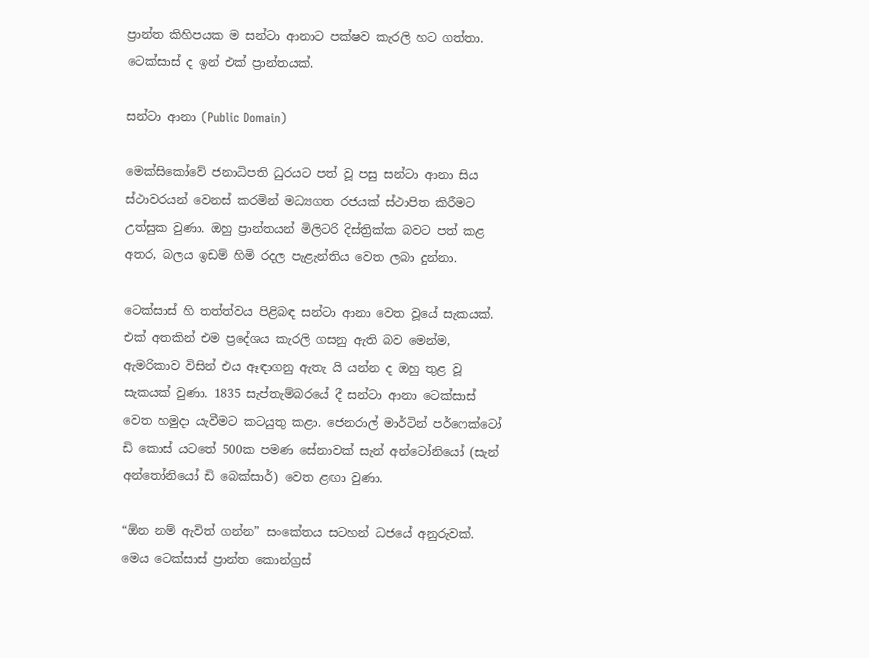ප්‍රාන්ත කිහිපයක ම සන්ටා ආනාට පක්ෂව කැරලි හට ගත්තා. ටෙක්සාස් ද ඉන් එක් ප්‍රාන්තයක්.

සන්ටා ආනා (Public Domain)

මෙක්සිකෝවේ ජනාධිපති ධුරයට පත් වූ පසු සන්ටා ආනා සිය ස්ථාවරයන් වෙනස් කරමින් මධ්‍යගත රජයක් ස්ථාපිත කිරීමට උත්සුක වුණා. ඔහු ප්‍රාන්තයන් මිලිටරි දිස්ත්‍රික්ක බවට පත් කළ අතර, බලය ඉඩම් හිමි රදල පැළැන්තිය වෙත ලබා දුන්නා.

ටෙක්සාස් හි තත්ත්වය පිළිබඳ සන්ටා ආනා වෙත වූයේ සැකයක්. එක් අතකින් එම ප්‍රදේශය කැරලි ගසනු ඇති බව මෙන්ම, ඇමරිකාව විසින් එය ඈඳාගනු ඇතැ යි යන්න ද ඔහු තුළ වූ සැකයක් වුණා. 1835 සැප්තැම්බරයේ දී සන්ටා ආනා ටෙක්සාස් වෙත හමුදා යැවීමට කටයුතු කළා. ජෙනරාල් මාර්ටින් පර්ෆෙක්ටෝ ඩි කොස් යටතේ 500ක පමණ සේනාවක් සැන් අන්ටෝනියෝ (සැන් අන්තෝනියෝ ඩි බෙක්සාර්) වෙත ළඟා වුණා.

“ඕන නම් ඇවිත් ගන්න” සංකේතය සටහන් ධජයේ අනුරුවක්. මෙය ටෙක්සාස් ප්‍රාන්ත කොන්ග්‍රස්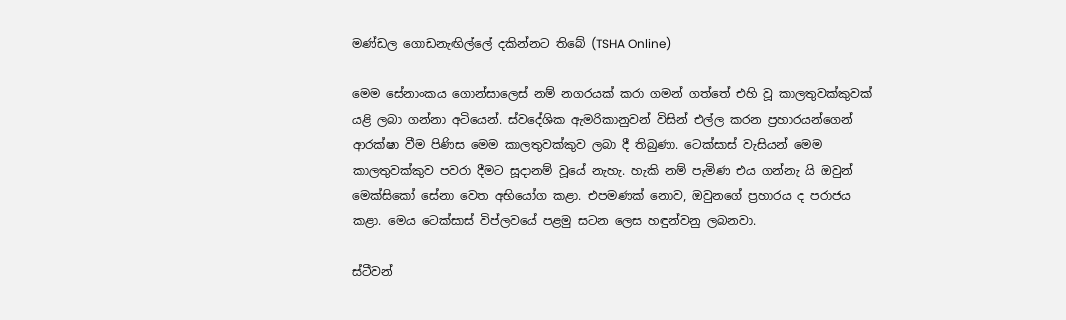මණ්ඩල ගොඩනැඟිල්ලේ දකින්නට තිබේ (TSHA Online)

මෙම සේනාංකය ගොන්සාලෙස් නම් නගරයක් කරා ගමන් ගත්තේ එහි වූ කාලතුවක්කුවක් යළි ලබා ගන්නා අටියෙන්. ස්වදේශික ඇමරිකානුවන් විසින් එල්ල කරන ප්‍රහාරයන්ගෙන් ආරක්ෂා වීම පිණිස මෙම කාලතුවක්කුව ලබා දී තිබුණා. ටෙක්සාස් වැසියන් මෙම කාලතුවක්කුව පවරා දීමට සූදානම් වූයේ නැහැ. හැකි නම් පැමිණ එය ගන්නැ යි ඔවුන් මෙක්සිකෝ සේනා වෙත අභියෝග කළා. එපමණක් නොව, ඔවුනගේ ප්‍රහාරය ද පරාජය කළා. මෙය ටෙක්සාස් විප්ලවයේ පළමු සටන ලෙස හඳුන්වනු ලබනවා.

ස්ටීවන්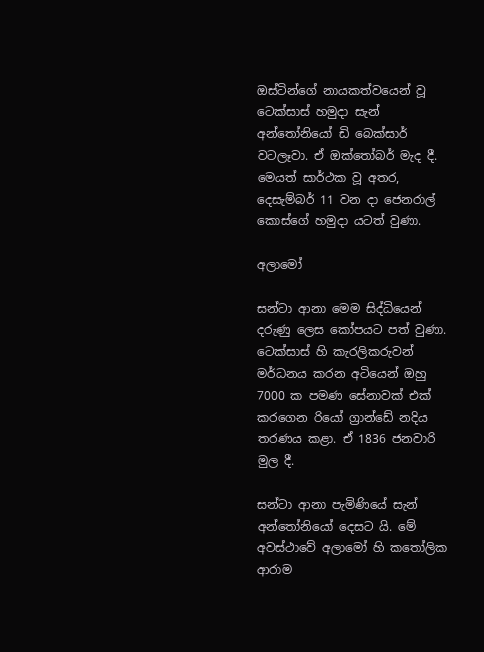ඔස්ටින්ගේ නායකත්වයෙන් වූ ටෙක්සාස් හමුදා සැන් අන්තෝනියෝ ඩි බෙක්සාර් වටලෑවා. ඒ ඔක්තෝබර් මැද දී. මෙයත් සාර්ථක වූ අතර, දෙසැම්බර් 11 වන දා ජෙනරාල් කොස්ගේ හමුදා යටත් වුණා.

අලාමෝ

සන්ටා ආනා මෙම සිද්ධියෙන් දරුණු ලෙස කෝපයට පත් වුණා. ටෙක්සාස් හි කැරලිකරුවන් මර්ධනය කරන අටියෙන් ඔහු 7000 ක පමණ සේනාවක් එක් කරගෙන රියෝ ග්‍රාන්ඩේ නදිය තරණය කළා. ඒ 1836 ජනවාරි මුල දී.

සන්ටා ආනා පැමිණියේ සැන් අන්තෝනියෝ දෙසට යි. මේ අවස්ථාවේ අලාමෝ හි කතෝලික ආරාම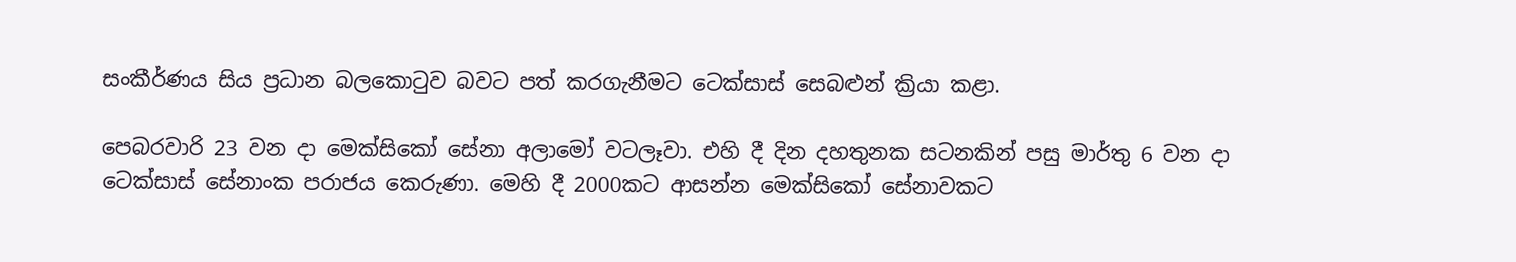සංකීර්ණය සිය ප්‍රධාන බලකොටුව බවට පත් කරගැනීමට ටෙක්සාස් සෙබළුන් ක්‍රියා කළා.

පෙබරවාරි 23 වන දා මෙක්සිකෝ සේනා අලාමෝ වටලෑවා. එහි දී දින දහතුනක සටනකින් පසු මාර්තු 6 වන දා ටෙක්සාස් සේනාංක පරාජය කෙරුණා. මෙහි දී 2000කට ආසන්න මෙක්සිකෝ සේනාවකට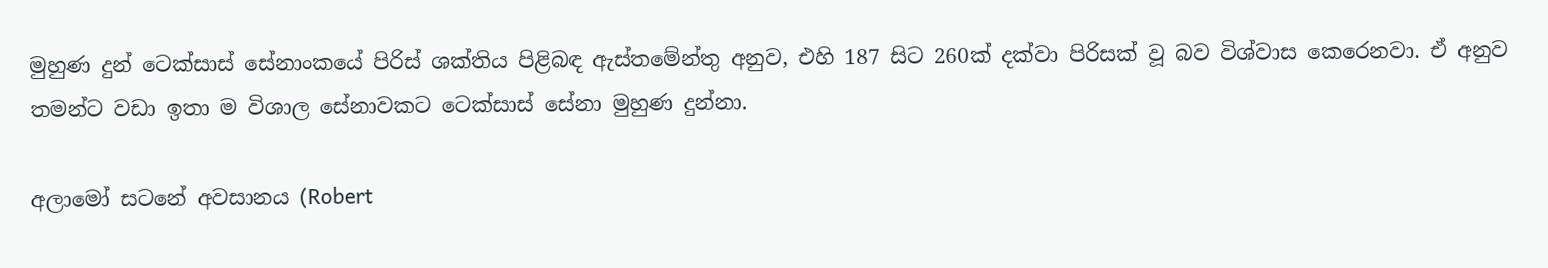මුහුණ දුන් ටෙක්සාස් සේනාංකයේ පිරිස් ශක්තිය පිළිබඳ ඇස්තමේන්තු අනුව, එහි 187 සිට 260ක් දක්වා පිරිසක් වූ බව විශ්වාස කෙරෙනවා. ඒ අනුව තමන්ට වඩා ඉතා ම විශාල සේනාවකට ටෙක්සාස් සේනා මුහුණ දුන්නා.

අලාමෝ සටනේ අවසානය (Robert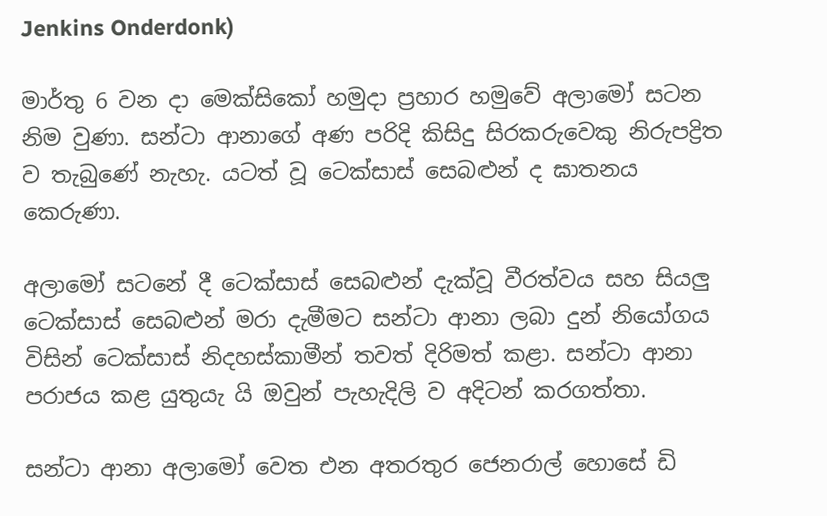Jenkins Onderdonk)

මාර්තු 6 වන දා මෙක්සිකෝ හමුදා ප්‍රහාර හමුවේ අලාමෝ සටන නිම වුණා. සන්ටා ආනාගේ අණ පරිදි කිසිදු සිරකරුවෙකු නිරුපද්‍රිත ව තැබුණේ නැහැ. යටත් වූ ටෙක්සාස් සෙබළුන් ද ඝාතනය කෙරුණා.

අලාමෝ සටනේ දී ටෙක්සාස් සෙබළුන් දැක්වූ වීරත්වය සහ සියලු ටෙක්සාස් සෙබළුන් මරා දැමීමට සන්ටා ආනා ලබා දුන් නියෝගය විසින් ටෙක්සාස් නිදහස්කාමීන් තවත් දිරිමත් කළා. සන්ටා ආනා පරාජය කළ යුතුයැ යි ඔවුන් පැහැදිලි ව අදිටන් කරගත්තා.

සන්ටා ආනා අලාමෝ වෙත එන අතරතුර ජෙනරාල් හොසේ ඩි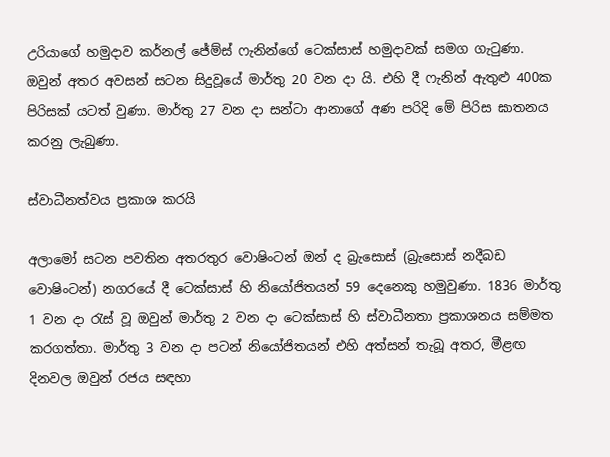උරියාගේ හමුදාව කර්නල් ජේම්ස් ෆැනින්ගේ ටෙක්සාස් හමුදාවක් සමග ගැටුණා. ඔවුන් අතර අවසන් සටන සිදුවූයේ මාර්තු 20 වන දා යි. එහි දී ෆැනින් ඇතුළු 400ක පිරිසක් යටත් වුණා. මාර්තු 27 වන දා සන්ටා ආනාගේ අණ පරිදි මේ පිරිස ඝාතනය කරනු ලැබුණා.

ස්වාධීනත්වය ප්‍රකාශ කරයි

අලාමෝ සටන පවතින අතරතුර වොෂිංටන් ඔන් ද බ්‍රැසොස් (බ්‍රැසොස් නදීබඩ වොෂිංටන්) නගරයේ දී ටෙක්සාස් හි නියෝජිතයන් 59 දෙනෙකු හමුවුණා. 1836 මාර්තු 1 වන දා රැස් වූ ඔවුන් මාර්තු 2 වන දා ටෙක්සාස් හි ස්වාධීනතා ප්‍රකාශනය සම්මත කරගත්තා. මාර්තු 3 වන දා පටන් නියෝජිතයන් එහි අත්සන් තැබූ අතර, මීළඟ දිනවල ඔවුන් රජය සඳහා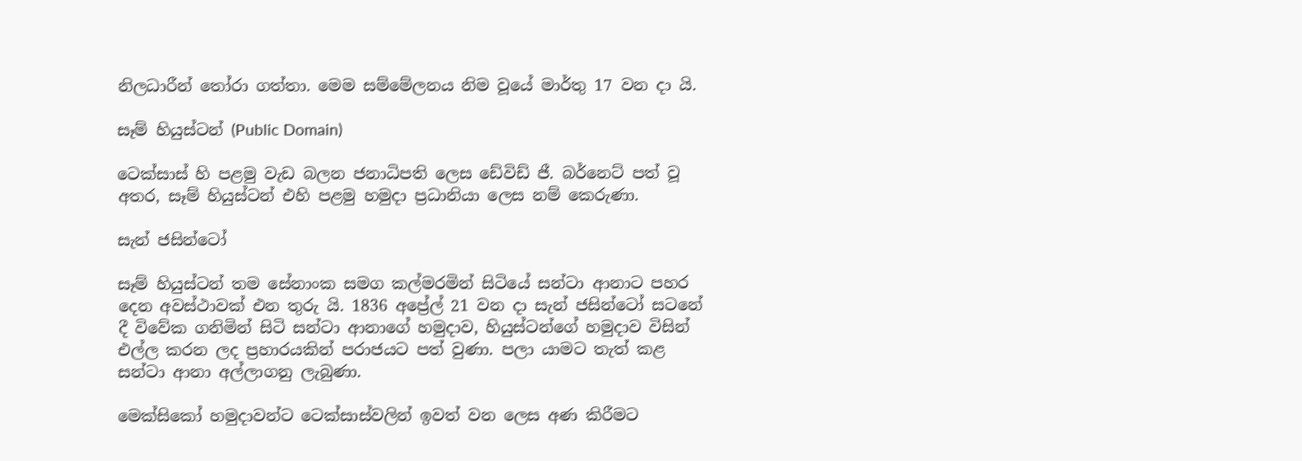නිලධාරීන් තෝරා ගත්තා. මෙම සම්මේලනය නිම වූයේ මාර්තු 17 වන දා යි.

සෑම් හියුස්ටන් (Public Domain)

ටෙක්සාස් හි පළමු වැඩ බලන ජනාධිපති ලෙස ඩේවිඩ් ජී. බර්නෙට් පත් වූ අතර, සෑම් හියුස්ටන් එහි පළමු හමුදා ප්‍රධානියා ලෙස නම් කෙරුණා.

සැන් ජසින්ටෝ

සෑම් හියුස්ටන් තම සේනාංක සමග කල්මරමින් සිටියේ සන්ටා ආනාට පහර දෙන අවස්ථාවක් එන තුරු යි. 1836 අප්‍රේල් 21 වන දා සැන් ජසින්ටෝ සටනේ දී විවේක ගනිමින් සිටි සන්ටා ආනාගේ හමුදාව, හියුස්ටන්ගේ හමුදාව විසින් එල්ල කරන ලද ප්‍රහාරයකින් පරාජයට පත් වුණා. පලා යාමට තැත් කළ සන්ටා ආනා අල්ලාගනු ලැබුණා.

මෙක්සිකෝ හමුදාවන්ට ටෙක්සාස්වලින් ඉවත් වන ලෙස අණ කිරීමට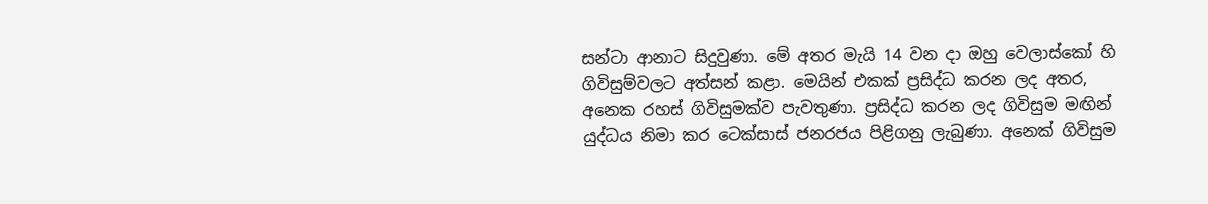සන්ටා ආනාට සිදුවුණා. මේ අතර මැයි 14 වන දා ඔහු වෙලාස්කෝ හි ගිවිසුම්වලට අත්සන් කළා. මෙයින් එකක් ප්‍රසිද්ධ කරන ලද අතර, අනෙක රහස් ගිවිසුමක්ව පැවතුණා. ප්‍රසිද්ධ කරන ලද ගිවිසුම මඟින් යුද්ධය නිමා කර ටෙක්සාස් ජනරජය පිළිගනු ලැබුණා. අනෙක් ගිවිසුම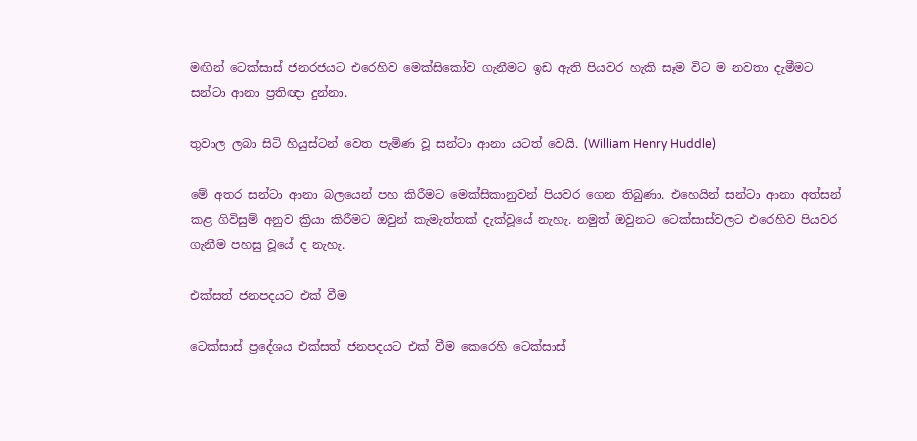මඟින් ටෙක්සාස් ජනරජයට එරෙහිව මෙක්සිකෝව ගැනීමට ඉඩ ඇති පියවර හැකි සෑම විට ම නවතා දැමීමට සන්ටා ආනා ප්‍රතිඥා දුන්නා.

තුවාල ලබා සිටි හියුස්ටන් වෙත පැමිණ වූ සන්ටා ආනා යටත් වෙයි. (William Henry Huddle)

මේ අතර සන්ටා ආනා බලයෙන් පහ කිරීමට මෙක්සිකානුවන් පියවර ගෙන තිබුණා. එහෙයින් සන්ටා ආනා අත්සන් කළ ගිවිසුම් අනුව ක්‍රියා කිරීමට ඔවුන් කැමැත්තක් දැක්වූයේ නැහැ. නමුත් ඔවුනට ටෙක්සාස්වලට එරෙහිව පියවර ගැනීම පහසු වූයේ ද නැහැ.

එක්සත් ජනපදයට එක් වීම

ටෙක්සාස් ප්‍රදේශය එක්සත් ජනපදයට එක් වීම කෙරෙහි ටෙක්සාස්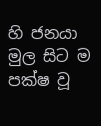හි ජනයා මුල සිට ම පක්ෂ වූ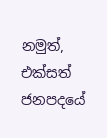නමුත්, එක්සත් ජනපදයේ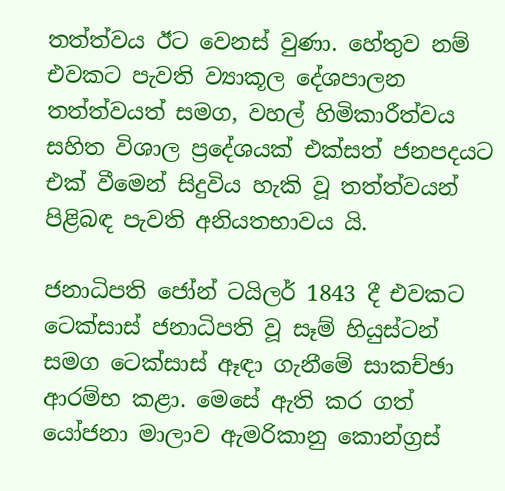තත්ත්වය ඊට වෙනස් වුණා. හේතුව නම් එවකට පැවති ව්‍යාකූල දේශපාලන තත්ත්වයත් සමග, වහල් හිමිකාරීත්වය සහිත විශාල ප්‍රදේශයක් එක්සත් ජනපදයට එක් වීමෙන් සිදුවිය හැකි වූ තත්ත්වයන් පිළිබඳ පැවති අනියතභාවය යි.

ජනාධිපති ජෝන් ටයිලර් 1843 දී එවකට ටෙක්සාස් ජනාධිපති වූ සෑම් හියුස්ටන් සමග ටෙක්සාස් ඈඳා ගැනීමේ සාකච්ඡා ආරම්භ කළා. මෙසේ ඇති කර ගත් යෝජනා මාලාව ඇමරිකානු කොන්ග්‍රස්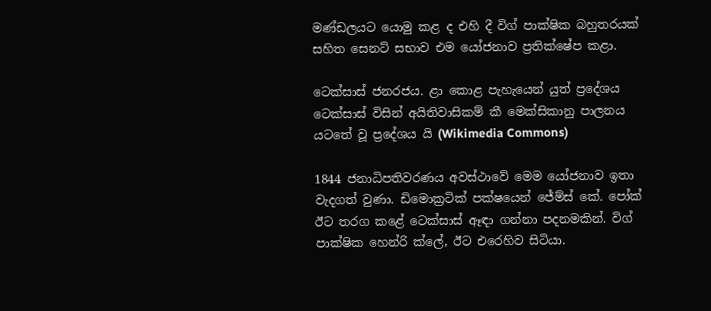මණ්ඩලයට යොමු කළ ද එහි දී විග් පාක්ෂික බහුතරයක් සහිත සෙනට් සභාව එම යෝජනාව ප්‍රතික්ෂේප කළා.

ටෙක්සාස් ජනරජය. ළා කොළ පැහැයෙන් යුත් ප්‍රදේශය ටෙක්සාස් විසින් අයිතිවාසිකම් කී මෙක්සිකානු පාලනය යටතේ වූ ප්‍රදේශය යි (Wikimedia Commons)

1844 ජනාධිපතිවරණය අවස්ථාවේ මෙම යෝජනාව ඉතා වැදගත් වුණා. ඩිමොක්‍රටික් පක්ෂයෙන් ජේම්ස් කේ. පෝක් ඊට තරග කළේ ටෙක්සාස් ඈඳා ගන්නා පදනමකින්. විග් පාක්ෂික හෙන්රි ක්ලේ, ඊට එරෙහිව සිටියා.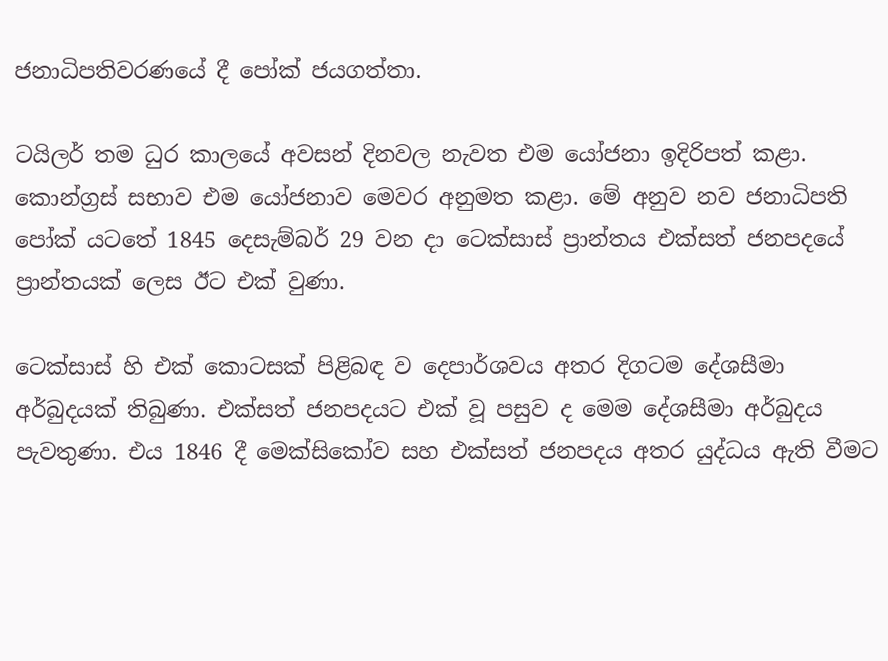ජනාධිපතිවරණයේ දී පෝක් ජයගත්තා.

ටයිලර් තම ධුර කාලයේ අවසන් දිනවල නැවත එම යෝජනා ඉදිරිපත් කළා. කොන්ග්‍රස් සභාව එම යෝජනාව මෙවර අනුමත කළා. මේ අනුව නව ජනාධිපති පෝක් යටතේ 1845 දෙසැම්බර් 29 වන දා ටෙක්සාස් ප්‍රාන්තය එක්සත් ජනපදයේ ප්‍රාන්තයක් ලෙස ඊට එක් වුණා.

ටෙක්සාස් හි එක් කොටසක් පිළිබඳ ව දෙපාර්ශවය අතර දිගටම දේශසීමා අර්බුදයක් තිබුණා. එක්සත් ජනපදයට එක් වූ පසුව ද මෙම දේශසීමා අර්බුදය පැවතුණා. එය 1846 දී මෙක්සිකෝව සහ එක්සත් ජනපදය අතර යුද්ධය ඇති වීමට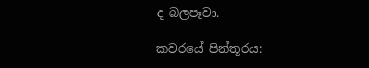ද බලපෑවා.

කවරයේ පින්තූරය: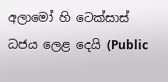අලාමෝ හි ටෙක්සාස් ධජය ලෙළ දෙයි (Public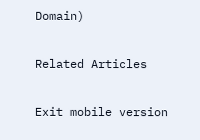Domain)

Related Articles

Exit mobile version